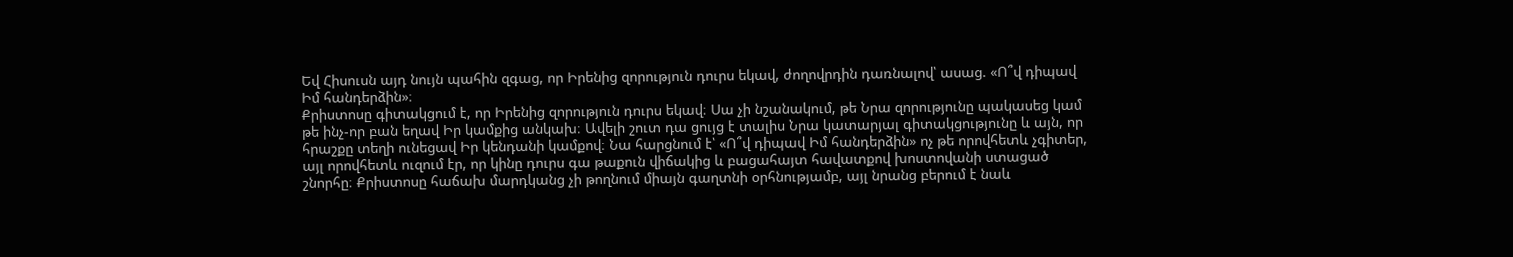Եվ Հիսուսն այդ նույն պահին զգաց, որ Իրենից զորություն դուրս եկավ, ժողովրդին դառնալով՝ ասաց. «Ո՞վ դիպավ Իմ հանդերձին»։
Քրիստոսը գիտակցում է, որ Իրենից զորություն դուրս եկավ։ Սա չի նշանակում, թե Նրա զորությունը պակասեց կամ թե ինչ-որ բան եղավ Իր կամքից անկախ։ Ավելի շուտ դա ցույց է տալիս Նրա կատարյալ գիտակցությունը և այն, որ հրաշքը տեղի ունեցավ Իր կենդանի կամքով։ Նա հարցնում է՝ «Ո՞վ դիպավ Իմ հանդերձին» ոչ թե որովհետև չգիտեր, այլ որովհետև ուզում էր, որ կինը դուրս գա թաքուն վիճակից և բացահայտ հավատքով խոստովանի ստացած շնորհը։ Քրիստոսը հաճախ մարդկանց չի թողնում միայն գաղտնի օրհնությամբ, այլ նրանց բերում է նաև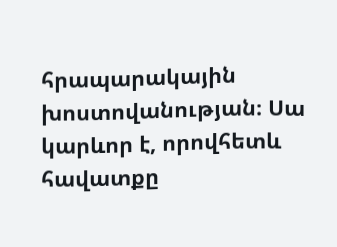հրապարակային խոստովանության։ Սա կարևոր է, որովհետև հավատքը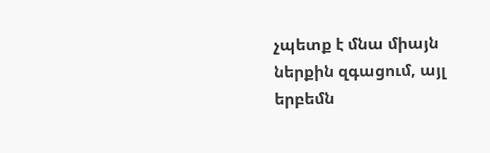չպետք է մնա միայն ներքին զգացում, այլ երբեմն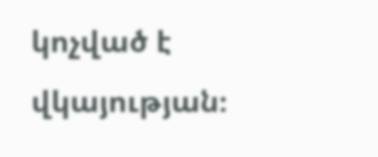կոչված է վկայության։